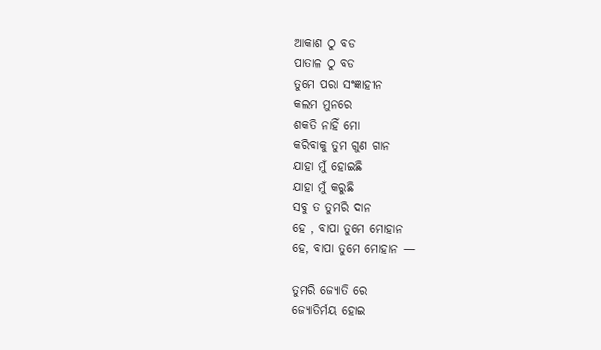ଆକାଶ ଠୁ ବଡ
ପାତାଳ ଠୁ ବଡ
ତୁମେ ପରା ସଂଜ୍ଞାହୀନ
କଲମ ମୁନରେ
ଶକତି ନାହିଁ ମୋ
କରିବାକୁ ତୁମ ଗୁଣ ଗାନ
ଯାହା ମୁଁ ହୋଇଛି
ଯାହା ମୁଁ କରୁଛି
ସବୁ ତ ତୁମରି ଦାନ
ହେ , ବାପା ତୁମେ ମୋହାନ
ହେ, ବାପା ତୁମେ ମୋହାନ —

ତୁମରି ଜ୍ୟୋତି ରେ
ଜ୍ୟୋତିର୍ମୟ ହୋଇ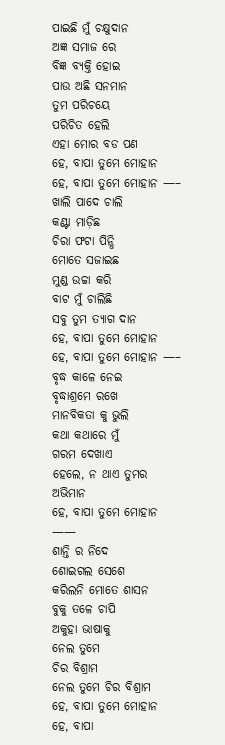ପାଇଛି ମୁଁ ଚକ୍ଷୁଦାନ
ଅଜ୍ଞ ସମାଜ ରେ
ବିଜ୍ଞ ବ୍ୟକ୍ତି ହୋଇ
ପାଉ ଅଛି ସନମାନ
ତୁମ ପରିଚୟେ
ପରିଚିତ ହେଲି
ଏହା ମୋର ବଡ ପଣ
ହେ, ବାପା ତୁମେ ମୋହାନ
ହେ, ବାପା ତୁମେ ମୋହାନ —–
ଖାଲି ପାଦେ ଚାଲି
କଣ୍ଟା ମାଡ଼ିଛ
ଚିରା ଫଟା ପିନ୍ଧି
ମୋତେ ସଜାଇଛ
ମୁଣ୍ଡ ଉଚ୍ଚା କରି
ବାଟ ମୁଁ ଚାଲିଛି
ସବୁ ତୁମ ତ୍ୟାଗ ଦାନ
ହେ, ବାପା ତୁମେ ମୋହାନ
ହେ, ବାପା ତୁମେ ମୋହାନ —–
ବୃଦ୍ଧ କାଳେ ନେଇ
ବୃଦ୍ଧାଶ୍ରମେ ରଖେ
ମାନବିକତା କୁ ଭୁଲି
କଥା କଥାରେ ମୁଁ
ଗରମ ଦେଖାଏ
ହେଲେ, ନ ଥାଏ ତୁମର
ଅଭିମାନ
ହେ, ବାପା ତୁମେ ମୋହାନ ——
ଶାନ୍ତି ର ନିଦେ
ଶୋଇଗଲ ସେଶେ
କରିଲନି ମୋତେ ଶାସନ
ବୁକୁ ତଳେ ଚାପି
ଅକୁହା ଭାଷାକୁ
ନେଲ ତୁମେ
ଚିର ବିଶ୍ରାମ
ନେଲ ତୁମେ ଚିର ବିଶ୍ରାମ
ହେ, ବାପା ତୁମେ ମୋହାନ
ହେ, ବାପା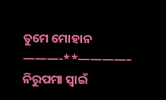ତୁମେ ମୋହାନ
———-**————–
ନିରୁପମା ସ୍ୱାଇଁ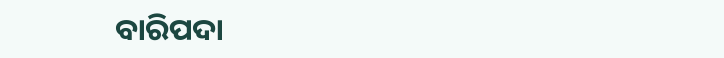ବାରିପଦା